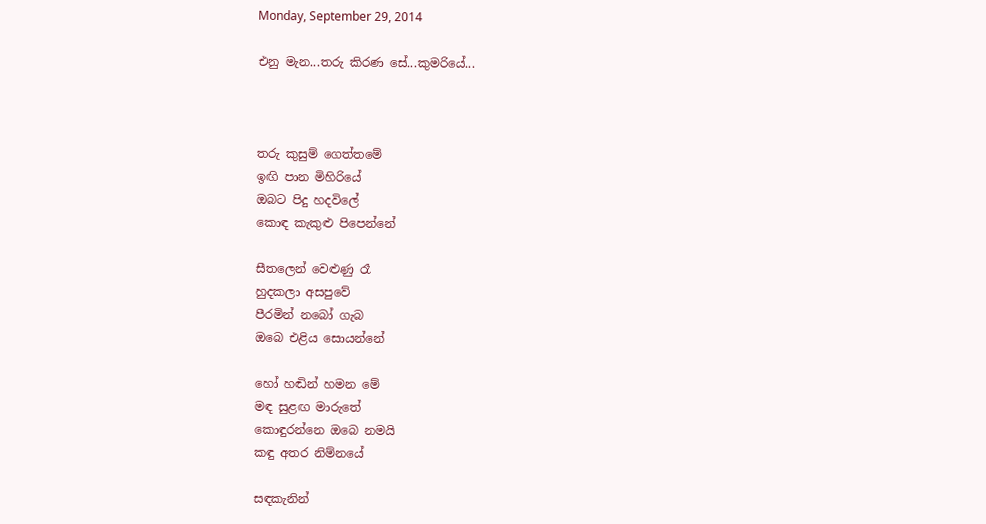Monday, September 29, 2014

එනු මැන...තරු කිරණ සේ...කුමරියේ...



තරු කුසුම් ගෙත්තමේ
ඉඟි පාන මිහිරියේ
ඔබට පිදු හදවිලේ
කොඳ කැකුළු පිපෙන්නේ

සීතලෙන් වෙළුණු රෑ
හුදකලා අසපුවේ
පීරමින් නබෝ ගැබ
ඔබෙ එළිය සොයන්නේ

හෝ හඬින් හමන මේ
මඳ සුළඟ මාරුතේ
කොඳුරන්නෙ ඔබෙ නමයි
කඳු අතර නිම්නයේ

සඳකැනින්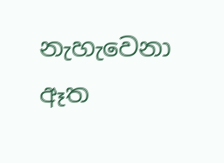නැහැවෙනා
ඈත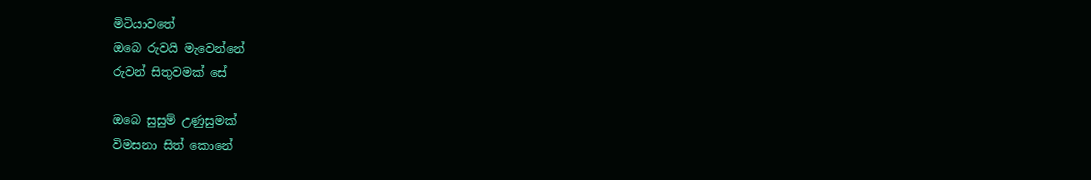මිටියාවතේ
ඔබෙ රුවයි මැවෙන්නේ
රුවන් සිතුවමක් සේ

ඔබෙ සුසුම් උණුසුමක්
විමසනා සිත් කොනේ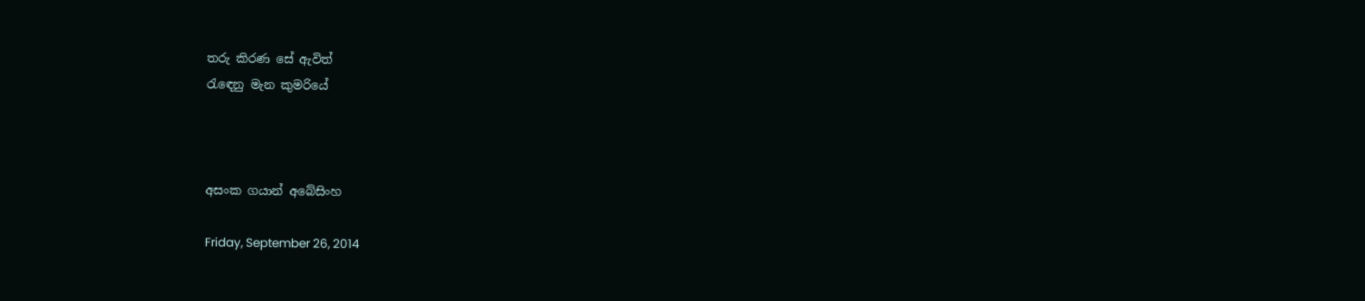තරු කිරණ සේ ඇවිත්
රැඳෙනු මැන කුමරියේ



අසංක ගයාන් අබේසිංහ

Friday, September 26, 2014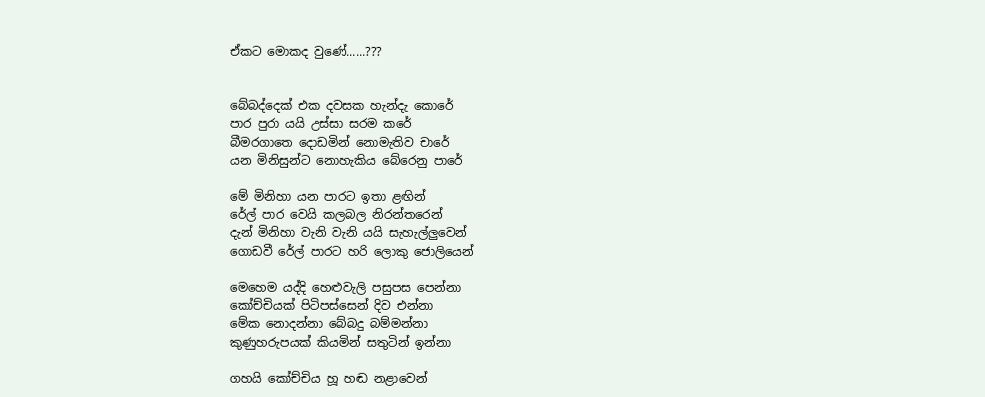ඒකට මොකද වුණේ......???


බේබද්දෙක් එක දවසක හැන්දැ කොරේ
පාර පුරා යයි උස්සා සරම කරේ
බීමරගාතෙ දොඩමින් නොමැතිව චාරේ
යන මිනිසුන්ට නොහැකිය බේරෙනු පාරේ

මේ මිනිහා යන පාරට ඉතා ළඟින්
රේල් පාර වෙයි කලබල නිරන්තරෙන්
දැන් මිනිහා වැනි වැනි යයි සැහැල්ලුවෙන්
ගොඩවී රේල් පාරට හරි ලොකු ජොලියෙන්

මෙහෙම යද්දි හෙළුවැලි පසුපස පෙන්නා
කෝච්චියක් පිටිපස්සෙන් දිව එන්නා
මේක නොදන්නා බේබදු බම්මන්නා
කුණුහරුපයක් කියමින් සතුටින් ඉන්නා

ගහයි කෝච්චිය හූ හඬ නළාවෙන්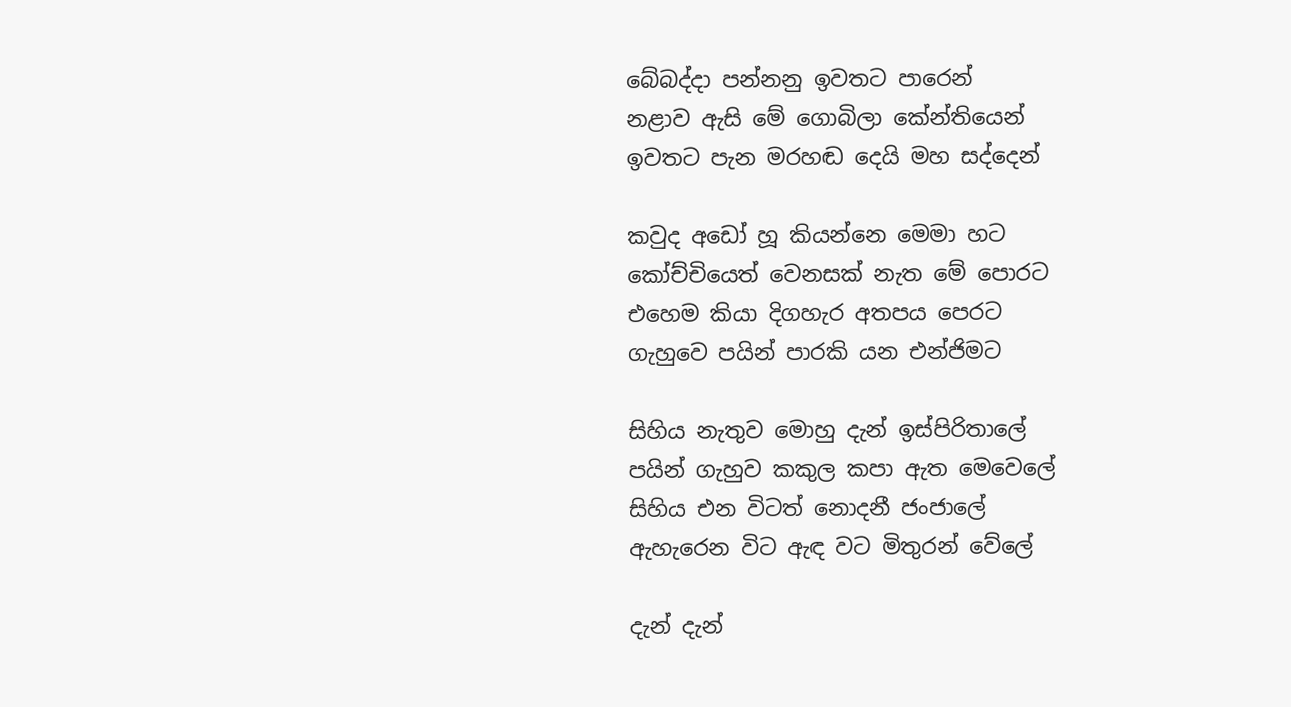බේබද්දා පන්නනු ඉවතට පාරෙන්
නළාව ඇසි මේ ගොබිලා කේන්තියෙන්
ඉවතට පැන මරහඬ දෙයි මහ සද්දෙන්

කවුද අඩෝ හූ කියන්නෙ මෙමා හට
කෝච්චියෙත් වෙනසක් නැත මේ පොරට
එහෙම කියා දිගහැර අතපය පෙරට
ගැහුවෙ පයින් පාරකි යන එන්ජිමට

සිහිය නැතුව මොහු දැන් ඉස්පිරිතාලේ
පයින් ගැහුව කකුල කපා ඇත මෙවෙලේ
සිහිය එන විටත් නොදනී ජංජාලේ
ඇහැරෙන විට ඇඳ වට මිතුරන් වේලේ

දැන් දැන්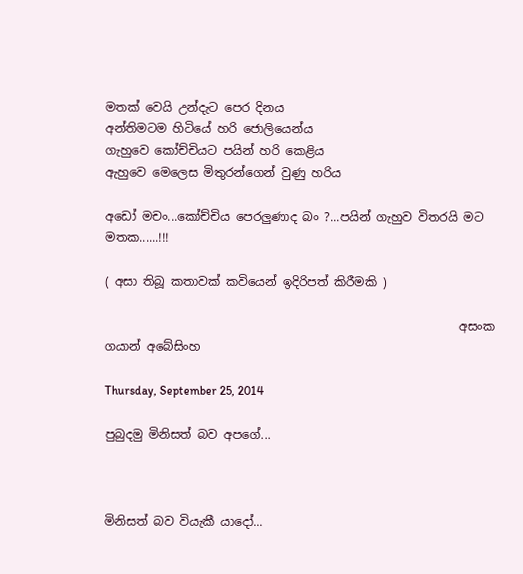මතක් වෙයි උන්දැට පෙර දිනය
අන්තිමටම හිටියේ හරි ජොලියෙන්ය
ගැහුවෙ කෝච්චියට පයින් හරි කෙළිය
ඇහුවෙ මෙලෙස මිතුරන්ගෙන් වුණු හරිය

අඩෝ මචං...කෝච්චිය පෙරලුණාද බං ?...පයින් ගැහුව විතරයි මට මතක......!!!

( අසා තිබූ කතාවක් කවියෙන් ඉදිරිපත් කිරීමකි )

                                                           අසංක ගයාන් අබේසිංහ

Thursday, September 25, 2014

පුබුදමු මිනිසත් බව අපගේ...



මිනිසත් බව වියැකී යාදෝ...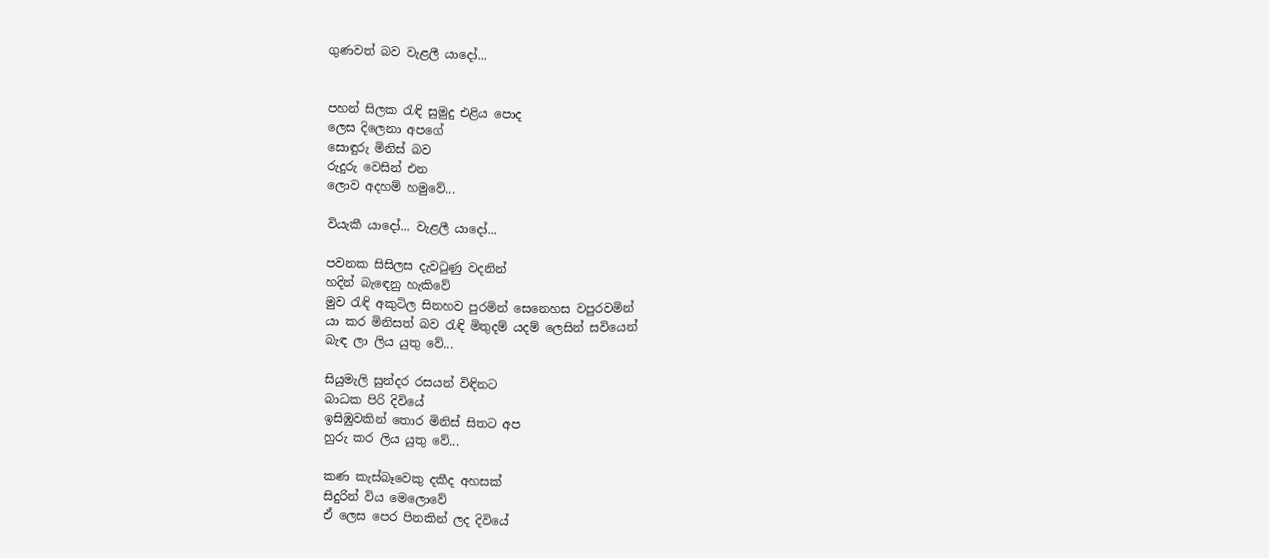ගුණවත් බව වැළලී යාදෝ...


පහන් සිලක රැඳි සුමුදු එළිය පොද
ලෙස දිලෙනා අපගේ
සොඳුරු මිනිස් බව
රුදුරු වෙසින් එන
ලොව අදහම් හමුවේ...

වියැකී යාදෝ... වැළලී යාදෝ...

පවනක සිසිලස දැවටුණු වදනින්
හදින් බැඳෙනු හැකිවේ
මුව රැඳි අකුටිල සිනහව පුරමින් සෙනෙහස වපුරවමින්
යා කර මිනිසත් බව රැඳි මිතුදම් යදම් ලෙසින් සවියෙන්
බැඳ ලා ලිය යුතු වේ...

සියුමැලි සුන්දර රසයන් විඳිනට
බාධක පිරි දිවියේ
ඉසිඹුවකින් තොර මිනිස් සිතට අප
හුරු කර ලිය යුතු වේ...

කණ කැස්බෑවෙකු දකීද අහසක්
සිදුරින් විය මෙලොවේ
ඒ ලෙස පෙර පිනකින් ලද දිවියේ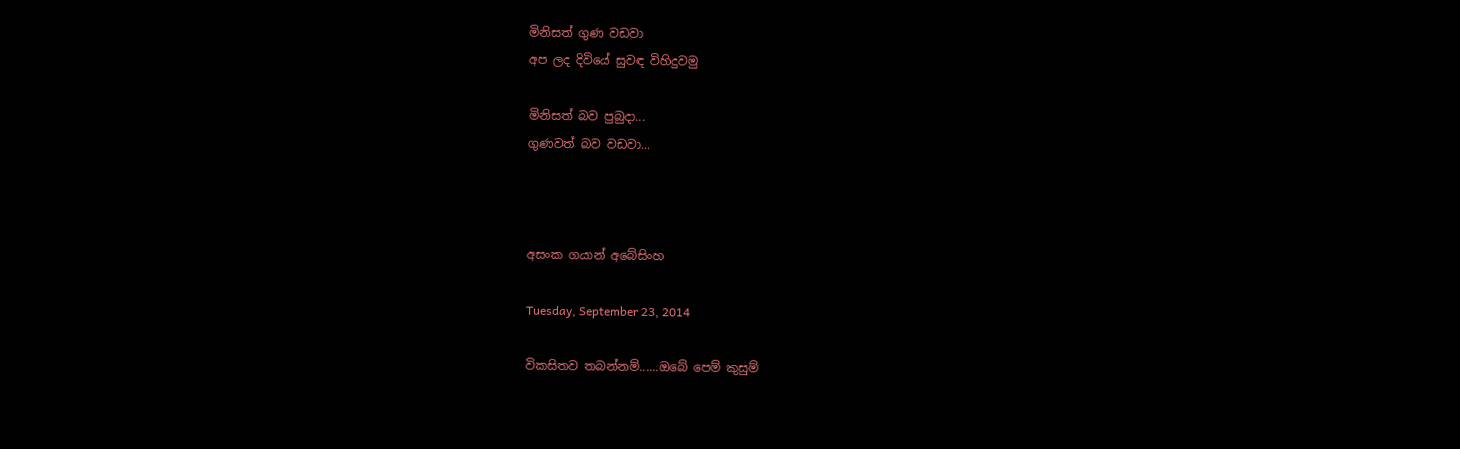මිනිසත් ගුණ වඩවා
අප ලද දිවියේ සුවඳ විහිදුවමු

මිනිසත් බව පුබුදා...
ගුණවත් බව වඩවා...



අසංක ගයාන් අබේසිංහ

Tuesday, September 23, 2014

විකසිතව තබන්නම්......ඔබේ පෙම් කුසුම්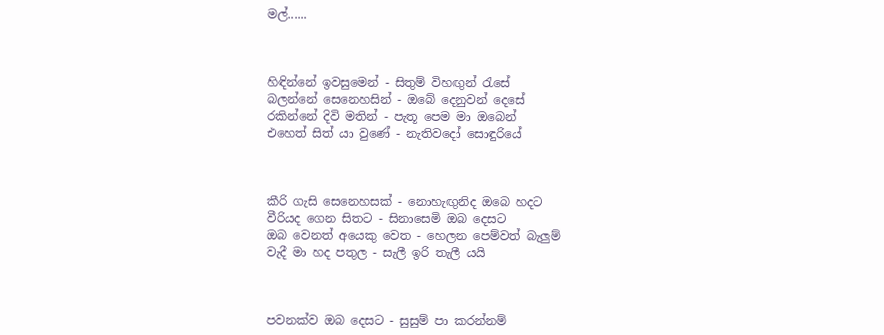මල්......



හිඳින්නේ ඉවසුමෙන් - සිතුම් විහඟුන් රැසේ
බලන්නේ සෙනෙහසින් - ඔබේ දෙනුවන් දෙසේ
රකින්නේ දිවි මතින් - පැතූ පෙම මා ඔබෙන්
එහෙත් සිත් යා වුණේ - නැතිවදෝ සොඳුරියේ



කීරි ගැසි සෙනෙහසක් - නොහැඟුනිද ඔබෙ හදට
වීරියද ගෙන සිතට - සිනාසෙමි ඔබ දෙසට
ඔබ වෙනත් අයෙකු වෙත - හෙලන පෙම්වත් බැලුම්
වැදී මා හද පතුල - සැලී ඉරි තැලී යයි



පවනක්ව ඔබ දෙසට - සුසුම් පා කරන්නම්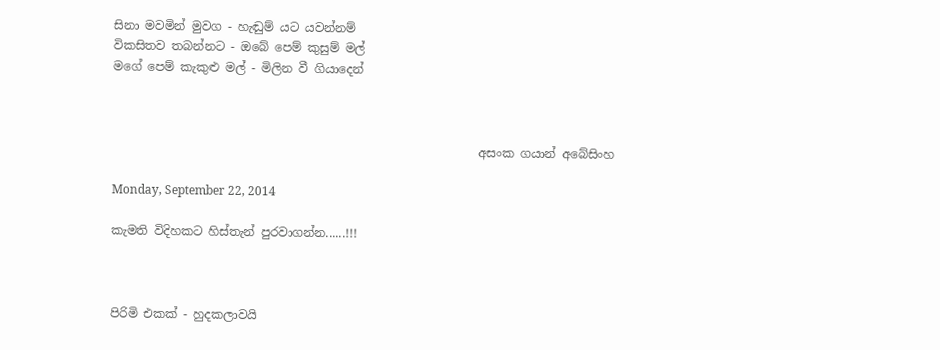සිනා මවමින් මුවග - හැඬුම් යට යවන්නම්
විකසිතව තබන්නට - ඔබේ පෙම් කුසුම් මල්
මගේ පෙම් කැකුළු මල් - මිලින වී ගියාදෙන්



                                                             අසංක ගයාන් අබේසිංහ

Monday, September 22, 2014

කැමති විදිහකට හිස්තැන් පුරවාගන්න......!!!



පිරිමි එකක් - හුදකලාවයි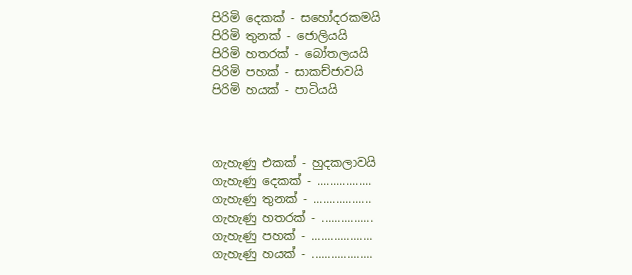පිරිමි දෙකක් - සහෝදරකමයි
පිරිමි තුනක් - ජොලියයි
පිරිමි හතරක් - බෝතලයයි
පිරිමි පහක් - සාකච්ජාවයි
පිරිමි හයක් - පාටියයි



ගැහැණු එකක් - හුදකලාවයි
ගැහැණු දෙකක් - .................
ගැහැණු තුනක් - ..................
ගැහැණු හතරක් - ................
ගැහැණු පහක් - ...................
ගැහැණු හයක් - ...................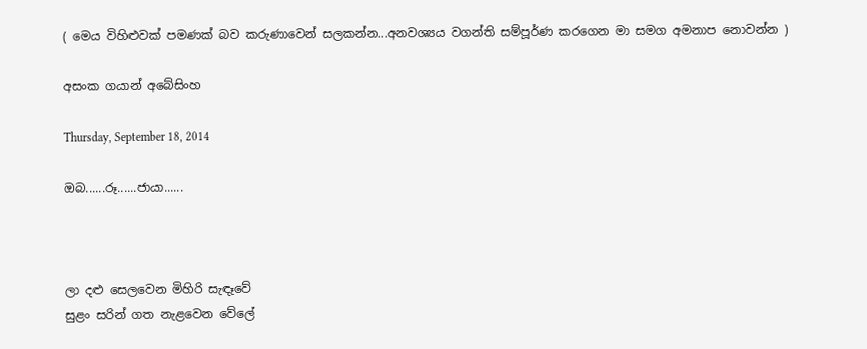( මෙය විහිළුවක් පමණක් බව කරුණාවෙන් සලකන්න...අනවශ්‍යය වගන්ති සම්පූර්ණ කරගෙන මා සමග අමනාප නොවන්න )

අසංක ගයාන් අබේසිංහ

Thursday, September 18, 2014

ඔබ......රූ......ජායා......



ලා දළු සෙලවෙන මිහිරි සැඳෑවේ
සුළං සරින් ගත නැළවෙන වේලේ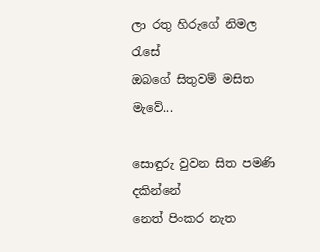ලා රතු හිරුගේ නිමල රැසේ
ඔබගේ සිතුවම් මසිත මැවේ...

සොඳුරු වුවන සිත පමණි දකින්නේ
නෙත් පිංකර නැත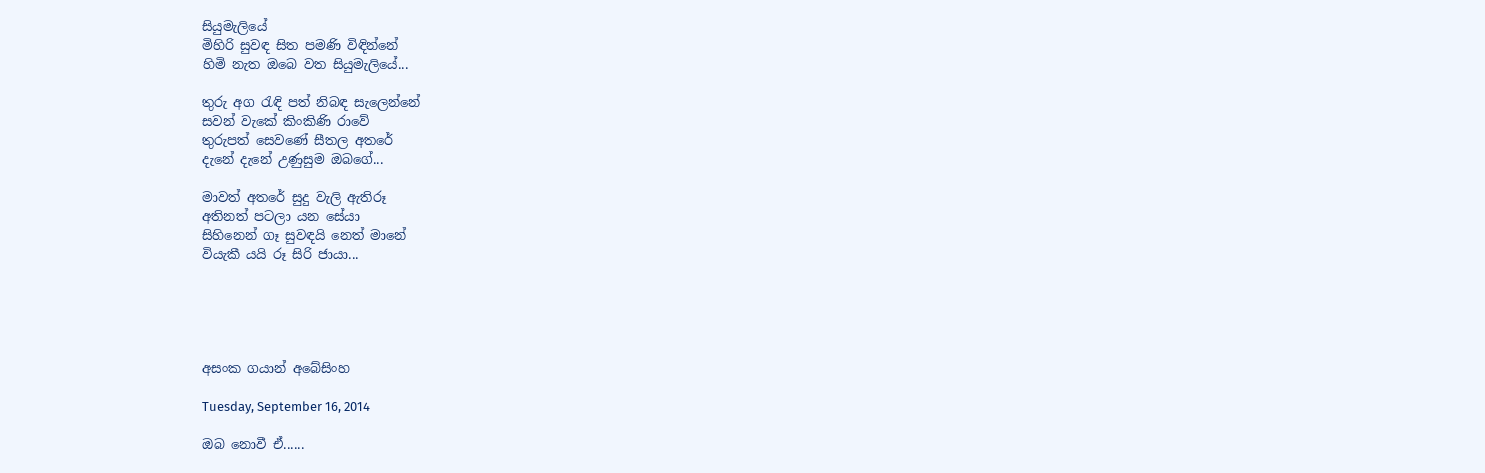සියුමැලියේ
මිහිරි සුවඳ සිත පමණි විඳින්නේ
හිමි නැත ඔබෙ වත සියුමැලියේ...

තුරු අග රැඳි පත් නිබඳ සැලෙන්නේ
සවන් වැකේ කිංකිණි රාවේ
තුරුපත් සෙවණේ සීතල අතරේ
දැනේ දැනේ උණුසුම ඔබගේ...

මාවත් අතරේ සුදු වැලි ඇතිරූ
අතිනත් පටලා යන සේයා
සිහිනෙන් ගෑ සුවඳයි නෙත් මානේ
වියැකී යයි රූ සිරි ජායා...





අසංක ගයාන් අබේසිංහ

Tuesday, September 16, 2014

ඔබ නොවී ඒ......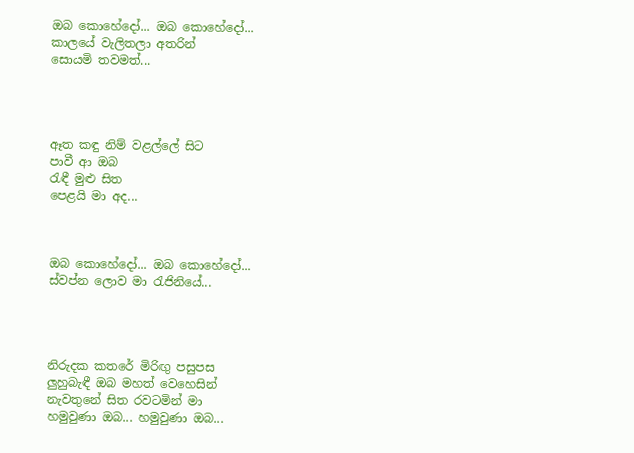ඔබ කොහේදෝ... ඔබ කොහේදෝ...
කාලයේ වැලිතලා අතරින්
සොයමි තවමත්...




ඈත කඳු නිම් වළල්ලේ සිට
පාවී ආ ඔබ
රැඳී මුළු සිත
පෙළයි මා අද...



ඔබ කොහේදෝ... ඔබ කොහේදෝ...
ස්වප්න ලොව මා රැජිනියේ...




නිරුදක කතරේ මිරිඟු පසුපස
ලුහුබැඳී ඔබ මහත් වෙහෙසින්
නැවතුනේ සිත රවටමින් මා
හමුවුණා ඔබ... හමුවුණා ඔබ...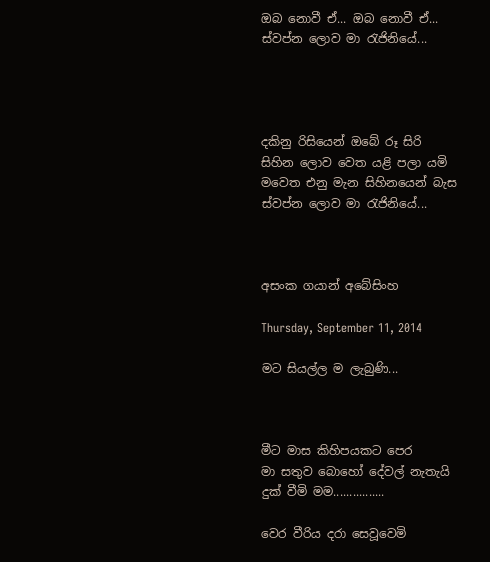ඔබ නොවී ඒ... ඔබ නොවී ඒ...
ස්වප්න ලොව මා රැජිනියේ...




දකිනු රිසියෙන් ඔබේ රූ සිරි
සිහින ලොව වෙත යළි පලා යමි
මවෙත එනු මැන සිහිනයෙන් බැස
ස්වප්න ලොව මා රැජිනියේ...



අසංක ගයාන් අබේසිංහ

Thursday, September 11, 2014

මට සියල්ල ම ලැබුණි...



මීට මාස කිහිපයකට පෙර
මා සතුව බොහෝ දේවල් නැතැයි
දුක් වීමි මම................

වෙර වීරිය දරා සෙවූවෙමි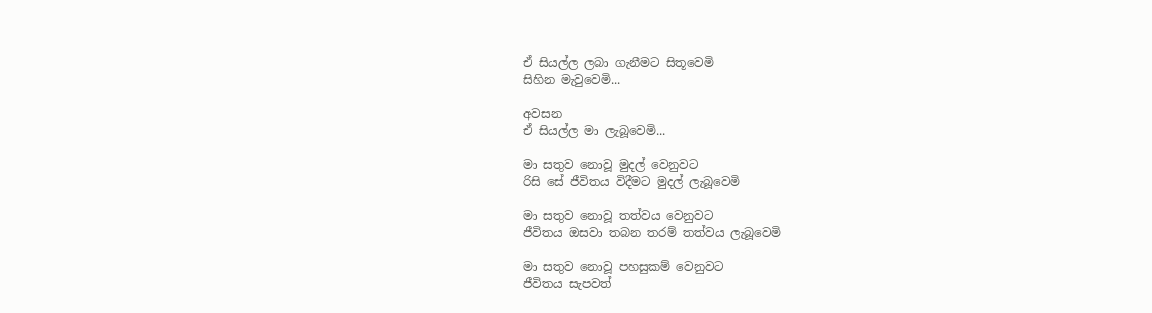ඒ සියල්ල ලබා ගැනීමට සිතූවෙමි
සිහින මැවුවෙමි...

අවසන
ඒ සියල්ල මා ලැබූවෙමි...

මා සතුව නොවූ මුදල් වෙනුවට
රිසි සේ ජීවිතය විදීමට මුදල් ලැබූවෙමි

මා සතුව නොවූ තත්වය වෙනුවට
ජීවිතය ඔසවා තබන තරම් තත්වය ලැබූවෙමි

මා සතුව නොවූ පහසුකම් වෙනුවට
ජීවිතය සැපවත්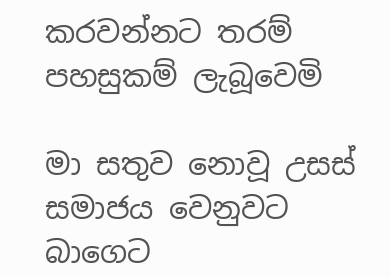කරවන්නට තරම් පහසුකම් ලැබූවෙමි

මා සතුව නොවූ උසස් සමාජය වෙනුවට
බාගෙට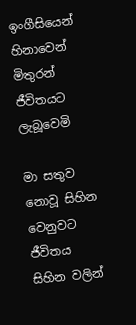ඉංගීසියෙන් හිනාවෙන් මිතුරන් ජීවිතයට ලැබූවෙමි

මා සතුව නොවූ සිහින වෙනුවට
ජීවිතය සිහින වලින්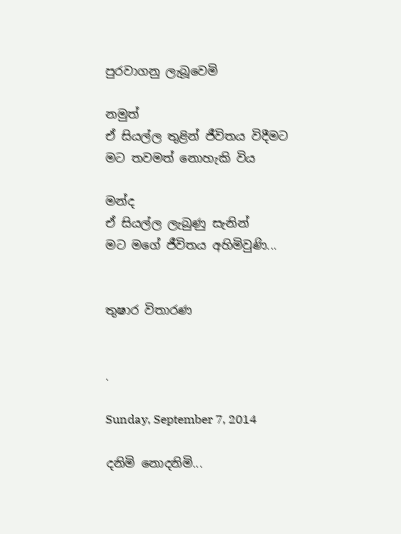පුරවාගනු ලැබූවෙමි

නමුත්
ඒ සියල්ල තුළින් ජීවිතය විදීමට
මට තවමත් නොහැකි විය

මන්ද
ඒ සියල්ල ලැබුණු සැනින්
මට මගේ ජීවිතය අහිමිවුණි...


තුෂාර විතාරණ


.

Sunday, September 7, 2014

දනිමි නොදනිමි...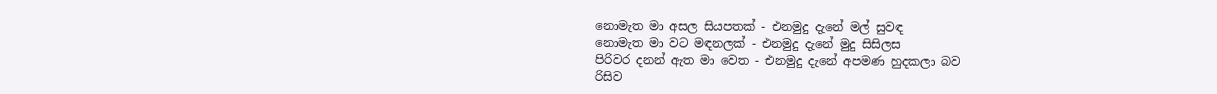නොමැත මා අසල සියපතක් - එනමුදු දැනේ මල් සුවඳ
නොමැත මා වට මඳනලක් - එනමුදු දැනේ මුදු සිසිලස
පිරිවර දනන් ඇත මා වෙත - එනමුදු දැනේ අපමණ හුදකලා බව
රිසිව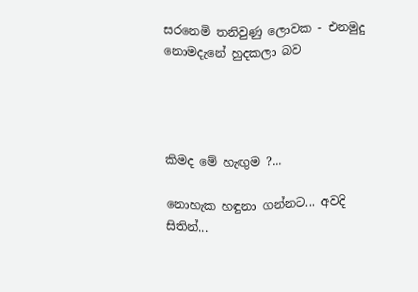සරනෙමි තනිවුණු ලොවක - එනමුදු නොමදැනේ හුදකලා බව




කිමද මේ හැඟුම ?...

නොහැක හඳුනා ගන්නට... අවදි සිතින්...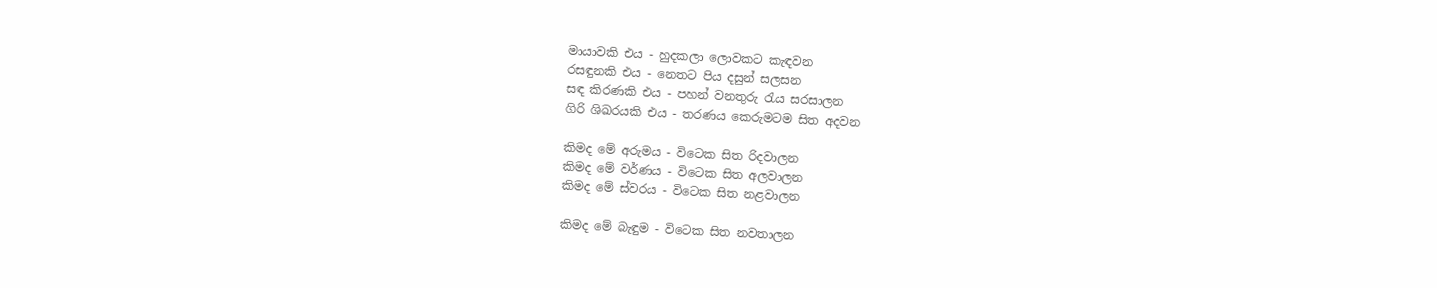මායාවකි එය - හුදකලා ලොවකට කැඳවන
රසඳුනකි එය - නෙතට පිය දසුන් සලසන
සඳ කිරණකි එය - පහන් වනතුරු රැය සරසාලන
ගිරි ශිඛරයකි එය - තරණය කෙරුමටම සිත අදවන

කිමද මේ අරුමය - විටෙක සිත රිදවාලන
කිමද මේ වර්ණය - විටෙක සිත අලවාලන
කිමද මේ ස්වරය - විටෙක සිත නළවාලන

කිමද මේ බැඳුම - විටෙක සිත නවතාලන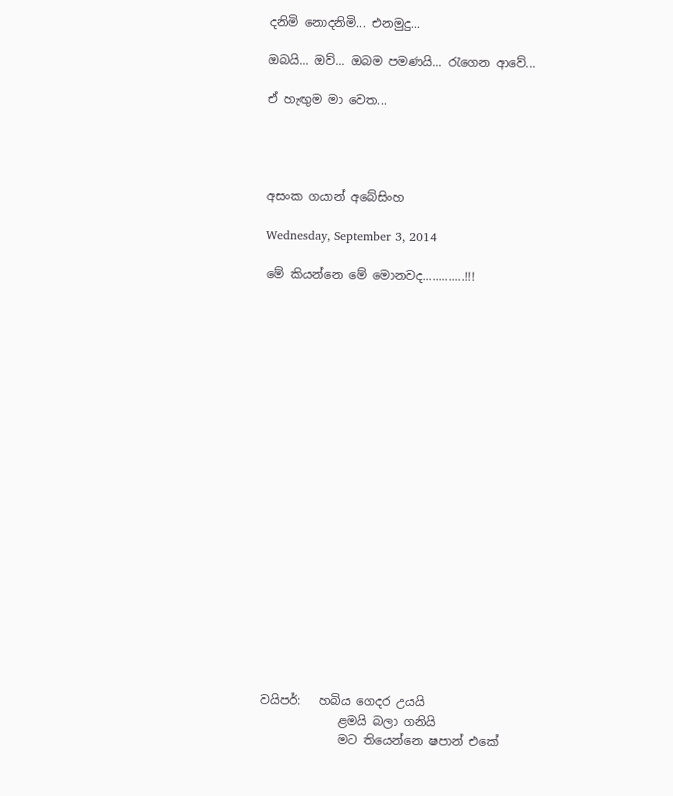දනිමි නොදනිමි... එනමුදු...

ඔබයි... ඔව්... ඔබම පමණයි... රැගෙන ආවේ...

ඒ හැඟුම මා වෙත...




අසංක ගයාන් අබේසිංහ

Wednesday, September 3, 2014

මේ කියන්නෙ මේ මොනවද.............!!!





















වයිපර්:   හබිය ගෙදර උයයි
             ළමයි බලා ගනියි
             මට තියෙන්නෙ ෂපාන් එකේ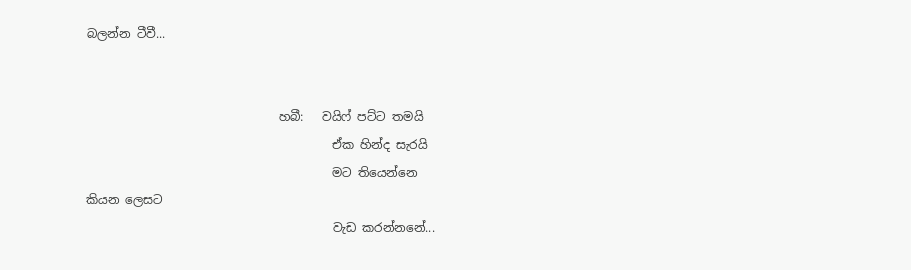බලන්න ටීවී...


                                හබී:   වයිෆ් පට්ට තමයි
                                         ඒක හින්ද සැරයි
                                         මට තියෙන්නෙ කියන ලෙසට
                                         වැඩ කරන්නනේ...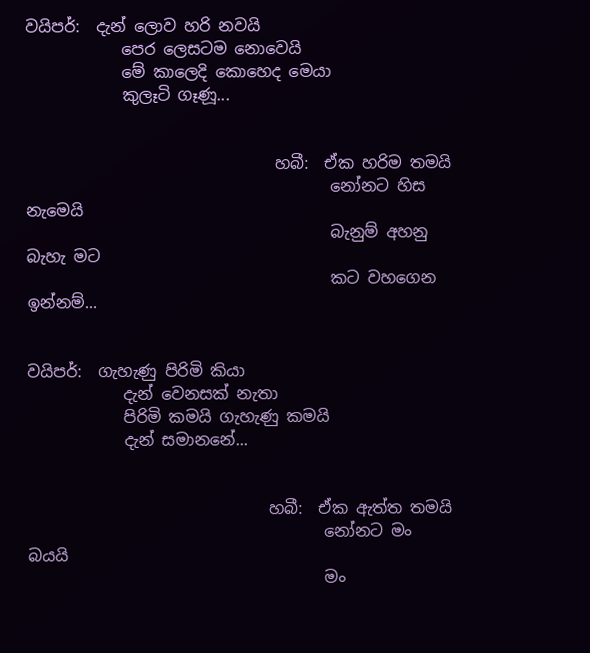වයිපර්:  දැන් ලොව හරි නවයි
            පෙර ලෙසටම නොවෙයි
            මේ කාලෙදි කොහෙද මෙයා
            කුලෑටි ගෑණූ...


                               හබී:  ඒක හරිම තමයි
                                      නෝනට හිස නැමෙයි
                                      බැනුම් අහනු බැහැ මට
                                      කට වහගෙන ඉන්නම්...


වයිපර්:  ගැහැණු පිරිමි කියා
            දැන් වෙනසක් නැතා
            පිරිමි කමයි ගැහැණු කමයි
            දැන් සමානනේ...


                              හබී:  ඒක ඇත්ත තමයි
                                     නෝනට මං බයයි
                                     මං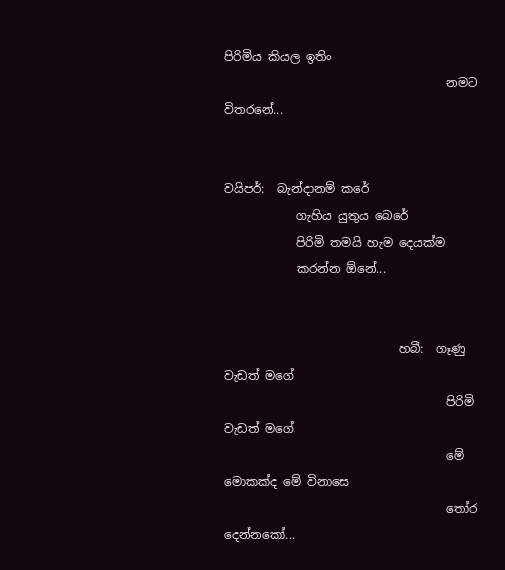පිරිමිය කියල ඉතිං
                                     නමට විතරනේ...


වයිපර්:  බැන්දානම් කරේ
            ගැහිය යුතුය බෙරේ
            පිරිමි තමයි හැම දෙයක්ම
            කරන්න ඕනේ...


                             හබී:  ගෑණු වැඩත් මගේ
                                     පිරිමි වැඩත් මගේ
                                     මේ මොකක්ද මේ විනාසෙ
                                     තෝර දෙන්නකෝ...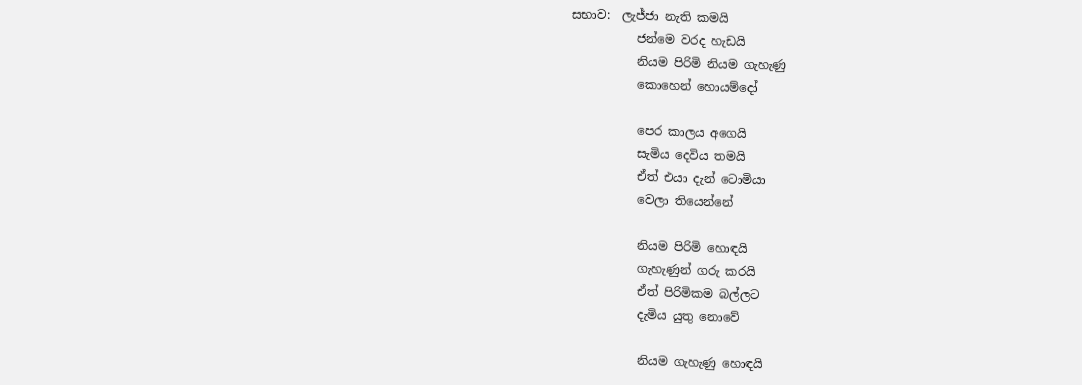සභාව:  ලැජ්ජා නැති කමයි
           ජන්මෙ වරද හැඩයි
           නියම පිරිමි නියම ගැහැණු
           කොහෙන් හොයම්දෝ

           පෙර කාලය අගෙයි
           සැමිය දෙවිය තමයි
           ඒත් එයා දැන් ටොමියා
           වෙලා තියෙන්නේ

           නියම පිරිමි හොඳයි
           ගැහැණුන් ගරු කරයි
           ඒත් පිරිමිකම බල්ලට
           දැමිය යුතු නොවේ

           නියම ගැහැණු හොඳයි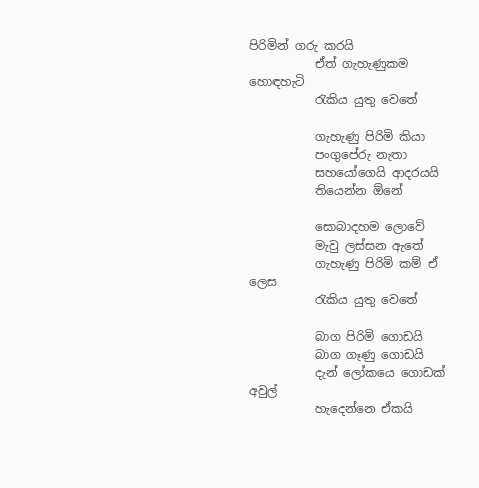පිරිමින් ගරු කරයි
           ඒත් ගැහැණුකම හොඳහැටි
           රැකිය යුතු වෙතේ

           ගැහැණු පිරිමි කියා
           පංගුපේරු නැතා
           සහයෝගෙයි ආදරයයි
           තියෙන්න ඕනේ

           සොබාදහම ලොවේ
           මැවු ලස්සන ඇතේ
           ගැහැණු පිරිමි කම් ඒ ලෙස
           රැකිය යුතු වෙතේ

           බාග පිරිමි ගොඩයි
           බාග ගෑණු ගොඩයි
           දැන් ලෝකයෙ ගොඩක් අවුල්
           හැදෙන්නෙ ඒකයි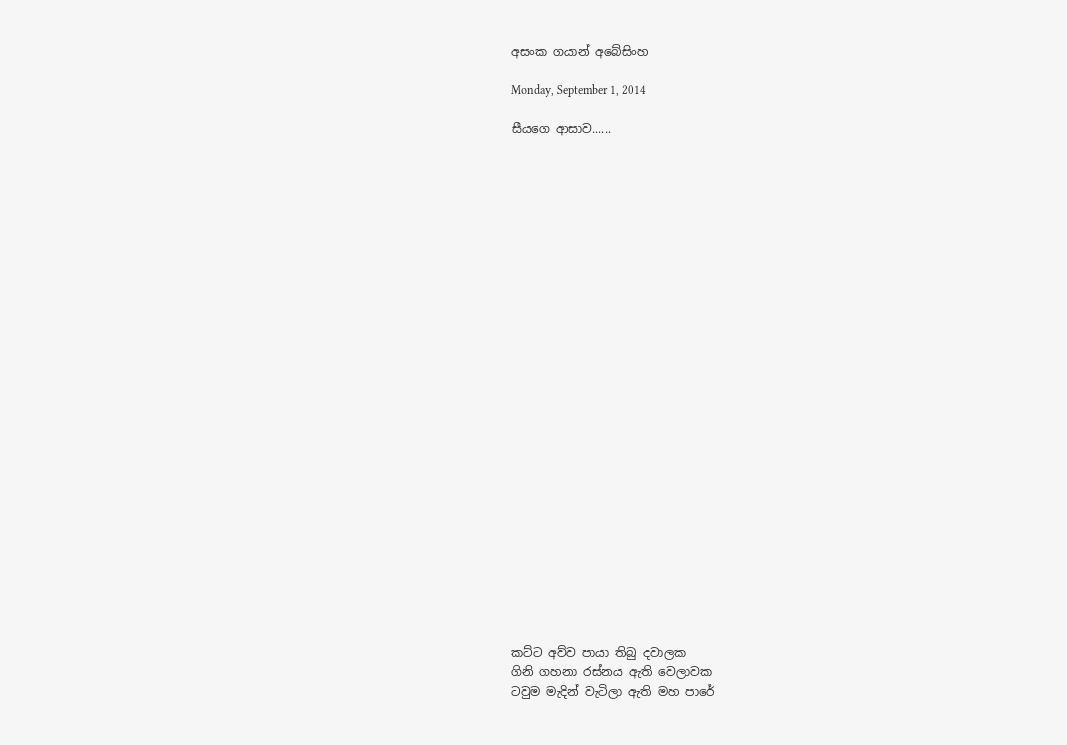අසංක ගයාන් අබේසිංහ

Monday, September 1, 2014

සීයගෙ ආසාව......


























කට්ට අව්ව පායා තිබු දවාලක
ගිනි ගහනා රස්නය ඇති වෙලාවක
ටවුම මැදින් වැටිලා ඇති මහ පාරේ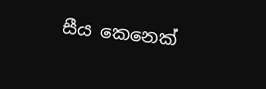සීය කෙනෙක්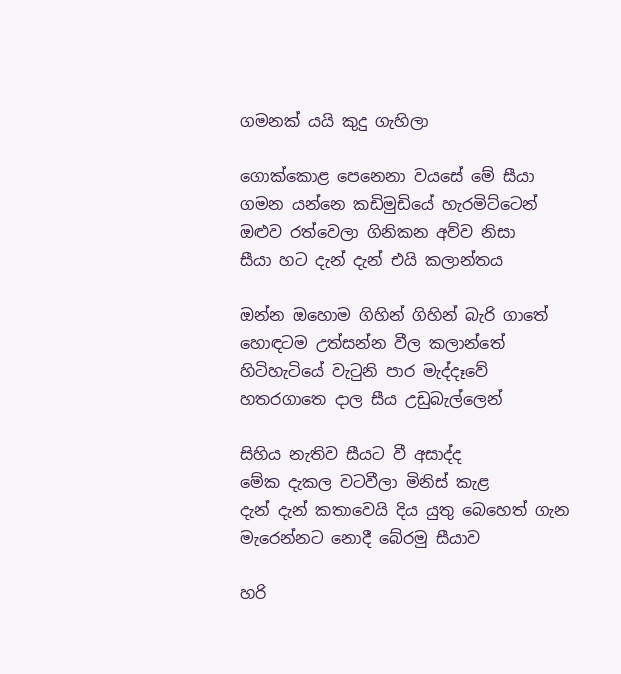ගමනක් යයි කුදු ගැහිලා

ගොක්කොළ පෙනෙනා වයසේ මේ සීයා
ගමන යන්නෙ කඩිමුඩියේ හැරමිට්ටෙන්
ඔළුව රත්වෙලා ගිනිකන අව්ව නිසා
සීයා හට දැන් දැන් එයි කලාන්තය

ඔන්න ඔහොම ගිහින් ගිහින් බැරි ගාතේ
හොඳටම උත්සන්න වීල කලාන්තේ
හිටිහැටියේ වැටුනි පාර මැද්දෑවේ
හතරගාතෙ දාල සීය උඩුබැල්ලෙන්

සිහිය නැතිව සීයට වී අසාද්ද
මේක දැකල වටවීලා මිනිස් කැළ
දැන් දැන් කතාවෙයි දිය යුතු බෙහෙත් ගැන
මැරෙන්නට නොදී බේරමු සීයාව

හරි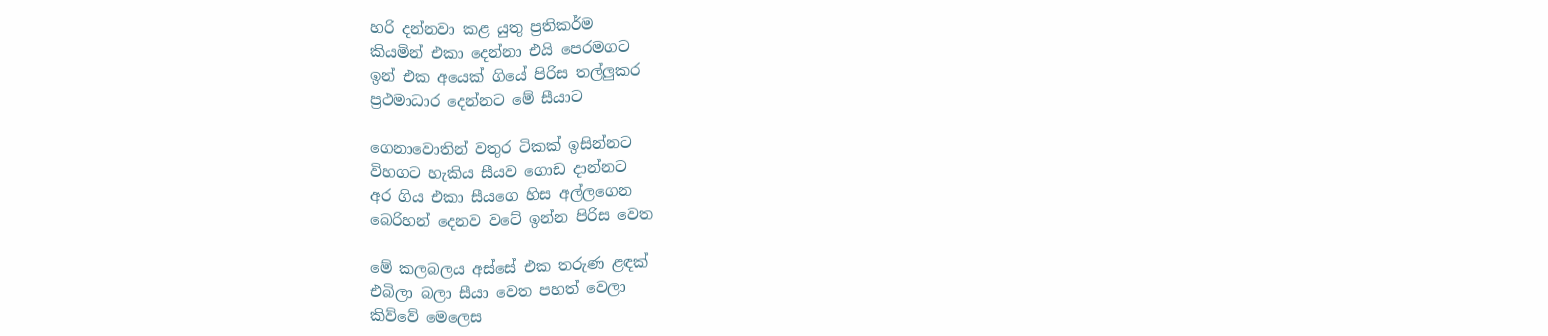හරි දන්නවා කළ යුතු ප්‍රතිකර්ම
කියමින් එකා දෙන්නා එයි පෙරමගට
ඉන් එක අයෙක් ගියේ පිරිස තල්ලුකර
ප්‍රථමාධාර දෙන්නට මේ සීයාට

ගෙනාවොතින් වතුර ටිකක් ඉසින්නට
විහගට හැකිය සීයව ගොඩ දාන්නට
අර ගිය එකා සීයගෙ හිස අල්ලගෙන
බෙරිහන් දෙනව වටේ ඉන්න පිරිස වෙත

මේ කලබලය අස්සේ එක තරුණ ළඳක්
එබිලා බලා සීයා වෙත පහත් වෙලා
කිව්වේ මෙලෙස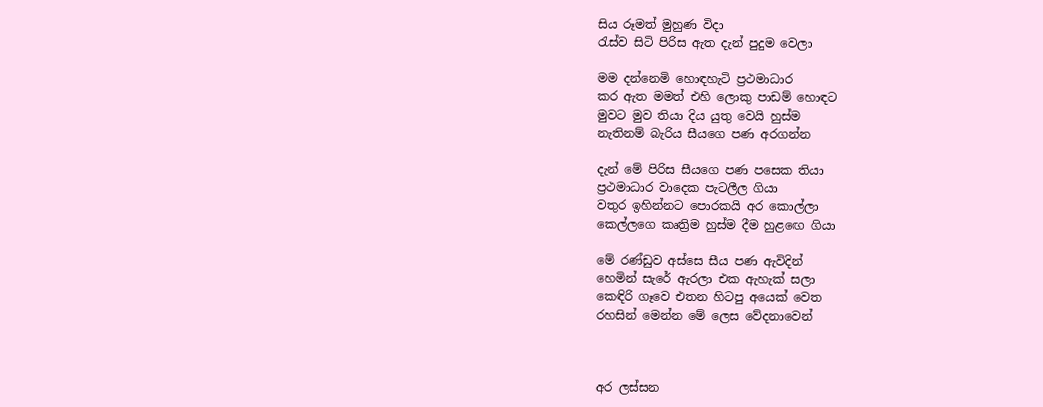සිය රූමත් මුහුණ විදා
රැස්ව සිටි පිරිස ඇත දැන් පුදුම වෙලා

මම දන්නෙමි හොඳහැටි ප්‍රථමාධාර
කර ඇත මමත් එහි ලොකු පාඩම් හොඳට
මුවට මුව තියා දිය යුතු වෙයි හුස්ම
නැතිනම් බැරිය සීයගෙ පණ අරගන්න

දැන් මේ පිරිස සීයගෙ පණ පසෙක තියා
ප්‍රථමාධාර වාදෙක පැටලීල ගියා
වතුර ඉහින්නට පොරකයි අර කොල්ලා
කෙල්ලගෙ කෘත්‍රිම හුස්ම දීම හුළඟෙ ගියා

මේ රණ්ඩුව අස්සෙ සීය පණ ඇවිදින්
හෙමින් සැරේ ඇරලා එක ඇහැක් සලා
කෙඳිරි ගෑවෙ එතන හිටපු අයෙක් වෙත
රහසින් මෙන්න මේ ලෙස වේදනාවෙන්



අර ලස්සන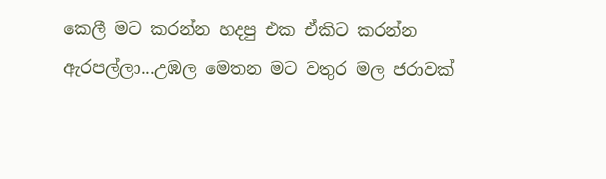කෙලී මට කරන්න හදපු එක ඒකිට කරන්න ඇරපල්ලා...උඹල මෙතන මට වතුර මල ජරාවක්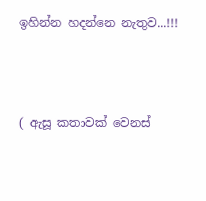ඉහින්න හදන්නෙ නැතුව...!!!



( ඇසූ කතාවක් වෙනස්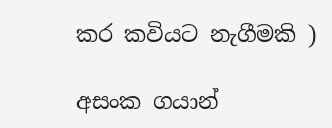කර කවියට නැගීමකි )

අසංක ගයාන්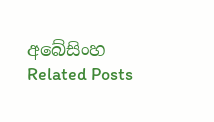අබේසිංහ
Related Posts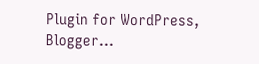Plugin for WordPress, Blogger...